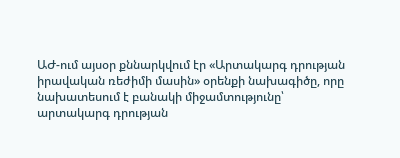ԱԺ-ում այսօր քննարկվում էր «Արտակարգ դրության իրավական ռեժիմի մասին» օրենքի նախագիծը, որը նախատեսում է բանակի միջամտությունը՝ արտակարգ դրության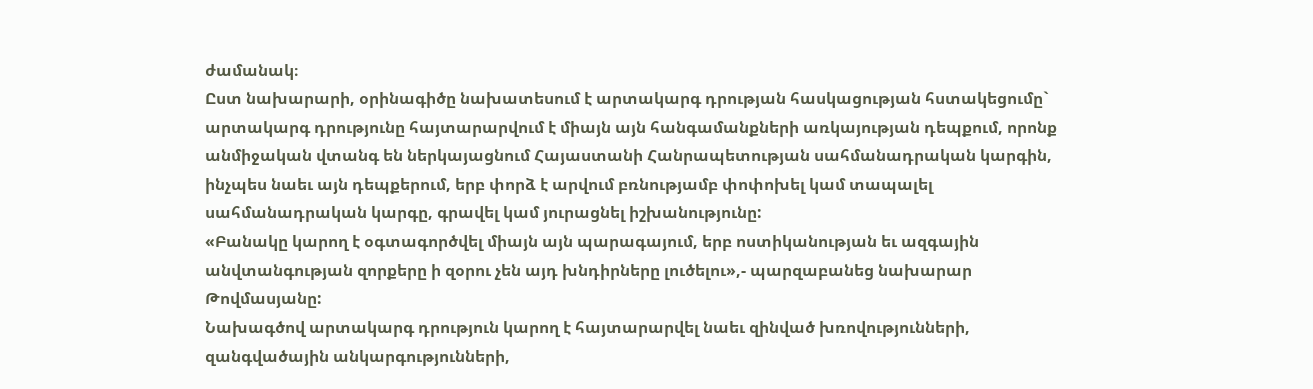ժամանակ։
Ըստ նախարարի, օրինագիծը նախատեսում է արտակարգ դրության հասկացության հստակեցումը` արտակարգ դրությունը հայտարարվում է միայն այն հանգամանքների առկայության դեպքում, որոնք անմիջական վտանգ են ներկայացնում Հայաստանի Հանրապետության սահմանադրական կարգին, ինչպես նաեւ այն դեպքերում, երբ փորձ է արվում բռնությամբ փոփոխել կամ տապալել սահմանադրական կարգը, գրավել կամ յուրացնել իշխանությունը:
«Բանակը կարող է օգտագործվել միայն այն պարագայում, երբ ոստիկանության եւ ազգային անվտանգության զորքերը ի զօրու չեն այդ խնդիրները լուծելու»,- պարզաբանեց նախարար Թովմասյանը:
Նախագծով արտակարգ դրություն կարող է հայտարարվել նաեւ զինված խռովությունների, զանգվածային անկարգությունների,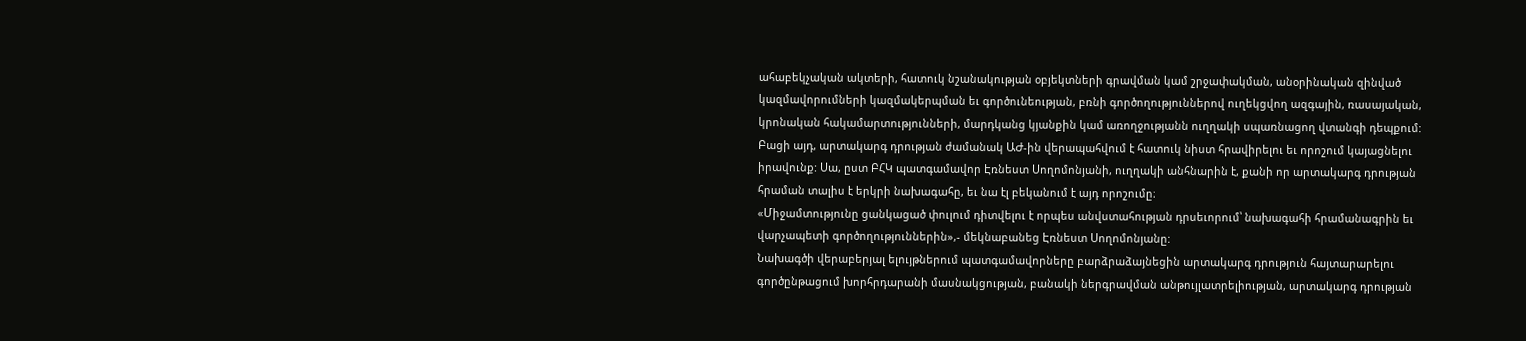ահաբեկչական ակտերի, հատուկ նշանակության օբյեկտների գրավման կամ շրջափակման, անօրինական զինված կազմավորումների կազմակերպման եւ գործունեության, բռնի գործողություններով ուղեկցվող ազգային, ռասայական, կրոնական հակամարտությունների, մարդկանց կյանքին կամ առողջությանն ուղղակի սպառնացող վտանգի դեպքում:
Բացի այդ, արտակարգ դրության ժամանակ ԱԺ-ին վերապահվում է հատուկ նիստ հրավիրելու եւ որոշում կայացնելու իրավունք: Սա, ըստ ԲՀԿ պատգամավոր Էռնեստ Սողոմոնյանի, ուղղակի անհնարին է, քանի որ արտակարգ դրության հրաման տալիս է երկրի նախագահը, եւ նա էլ բեկանում է այդ որոշումը։
«Միջամտությունը ցանկացած փուլում դիտվելու է որպես անվստահության դրսեւորում՝ նախագահի հրամանագրին եւ վարչապետի գործողություններին»,- մեկնաբանեց Էռնեստ Սողոմոնյանը:
Նախագծի վերաբերյալ ելույթներում պատգամավորները բարձրաձայնեցին արտակարգ դրություն հայտարարելու գործընթացում խորհրդարանի մասնակցության, բանակի ներգրավման անթույլատրելիության, արտակարգ դրության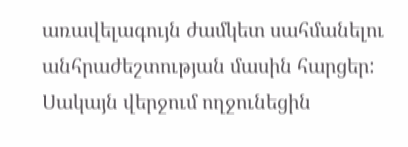առավելագույն ժամկետ սահմանելու անհրաժեշտության մասին հարցեր:
Սակայն վերջում ողջունեցին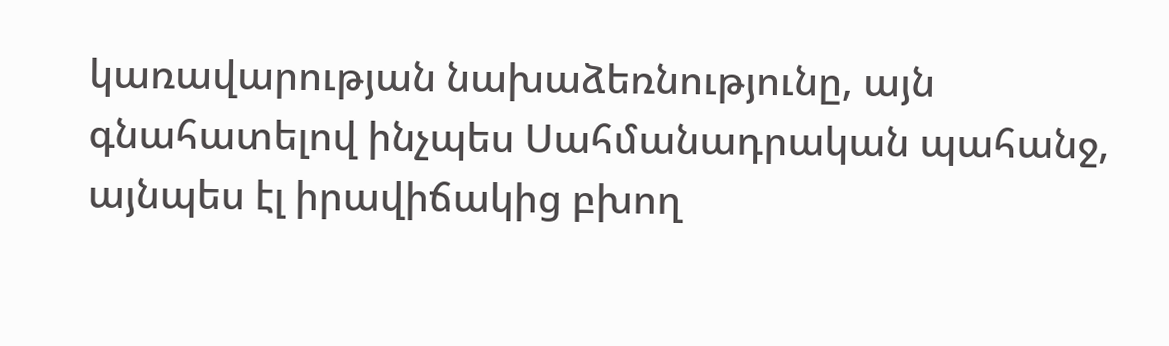կառավարության նախաձեռնությունը, այն գնահատելով ինչպես Սահմանադրական պահանջ, այնպես էլ իրավիճակից բխող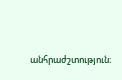անհրաժշտություն։